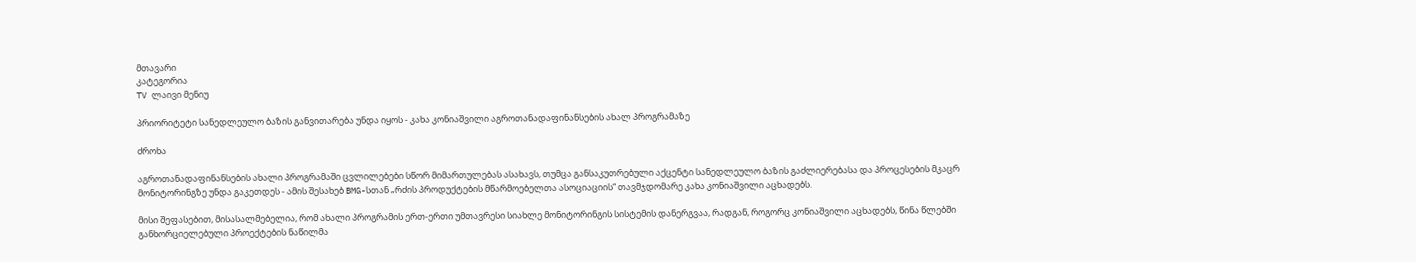მთავარი
კატეგორია
TV ლაივი მენიუ

პრიორიტეტი სანედლეულო ბაზის განვითარება უნდა იყოს - კახა კონიაშვილი აგროთანადაფინანსების ახალ პროგრამაზე

ძროხა

აგროთანადაფინანსების ახალი პროგრამაში ცვლილებები სწორ მიმართულებას ასახავს, თუმცა განსაკუთრებული აქცენტი სანედლეულო ბაზის გაძლიერებასა და პროცესების მკაცრ მონიტორინგზე უნდა გაკეთდეს - ამის შესახებ BMG-სთან „რძის პროდუქტების მწარმოებელთა ასოციაციის“ თავმჯდომარე კახა კონიაშვილი აცხადებს.

მისი შეფასებით, მისასალმებელია, რომ ახალი პროგრამის ერთ-ერთი უმთავრესი სიახლე მონიტორინგის სისტემის დანერგვაა, რადგან, როგორც კონიაშვილი აცხადებს, წინა წლებში განხორციელებული პროექტების ნაწილმა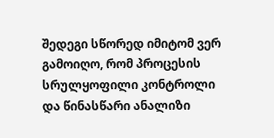შედეგი სწორედ იმიტომ ვერ გამოიღო, რომ პროცესის სრულყოფილი კონტროლი და წინასწარი ანალიზი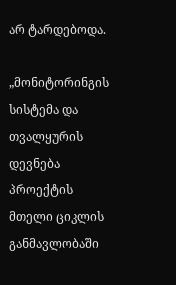არ ტარდებოდა.

„მონიტორინგის სისტემა და თვალყურის დევნება პროექტის მთელი ციკლის განმავლობაში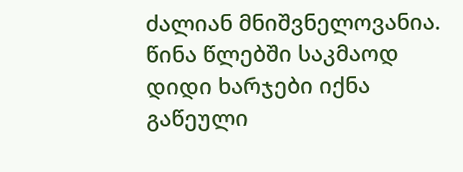ძალიან მნიშვნელოვანია. წინა წლებში საკმაოდ დიდი ხარჯები იქნა გაწეული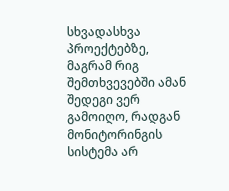სხვადასხვა პროექტებზე, მაგრამ რიგ შემთხვევებში ამან შედეგი ვერ გამოიღო, რადგან მონიტორინგის სისტემა არ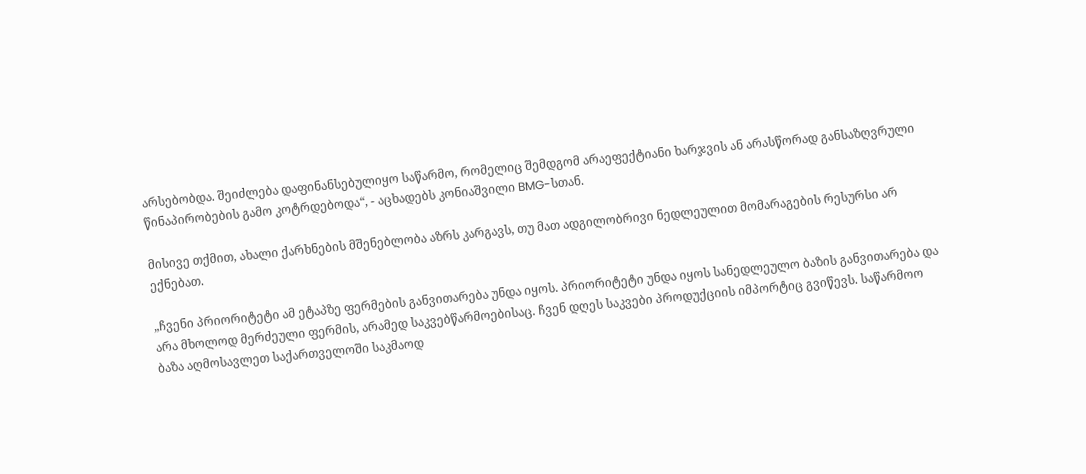არსებობდა. შეიძლება დაფინანსებულიყო საწარმო, რომელიც შემდგომ არაეფექტიანი ხარჯვის ან არასწორად განსაზღვრული წინაპირობების გამო კოტრდებოდა“, - აცხადებს კონიაშვილი BMG-სთან.

მისივე თქმით, ახალი ქარხნების მშენებლობა აზრს კარგავს, თუ მათ ადგილობრივი ნედლეულით მომარაგების რესურსი არ ექნებათ.

„ჩვენი პრიორიტეტი ამ ეტაპზე ფერმების განვითარება უნდა იყოს. პრიორიტეტი უნდა იყოს სანედლეულო ბაზის განვითარება და არა მხოლოდ მერძეული ფერმის, არამედ საკვებწარმოებისაც. ჩვენ დღეს საკვები პროდუქციის იმპორტიც გვიწევს. საწარმოო ბაზა აღმოსავლეთ საქართველოში საკმაოდ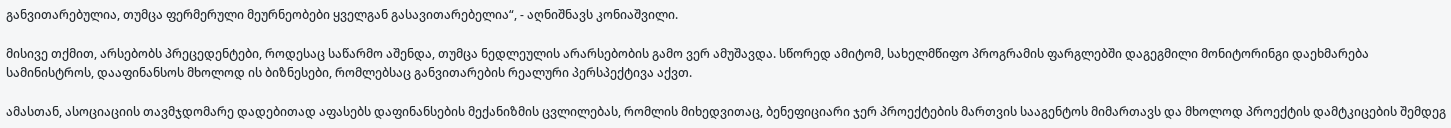განვითარებულია, თუმცა ფერმერული მეურნეობები ყველგან გასავითარებელია“, - აღნიშნავს კონიაშვილი.

მისივე თქმით, არსებობს პრეცედენტები, როდესაც საწარმო აშენდა, თუმცა ნედლეულის არარსებობის გამო ვერ ამუშავდა. სწორედ ამიტომ, სახელმწიფო პროგრამის ფარგლებში დაგეგმილი მონიტორინგი დაეხმარება სამინისტროს, დააფინანსოს მხოლოდ ის ბიზნესები, რომლებსაც განვითარების რეალური პერსპექტივა აქვთ.

ამასთან, ასოციაციის თავმჯდომარე დადებითად აფასებს დაფინანსების მექანიზმის ცვლილებას, რომლის მიხედვითაც, ბენეფიციარი ჯერ პროექტების მართვის სააგენტოს მიმართავს და მხოლოდ პროექტის დამტკიცების შემდეგ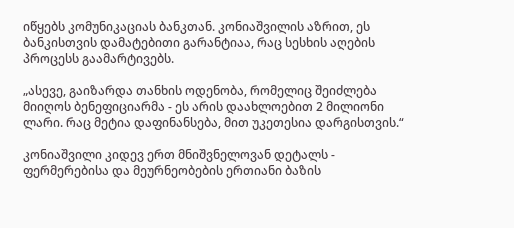იწყებს კომუნიკაციას ბანკთან. კონიაშვილის აზრით, ეს ბანკისთვის დამატებითი გარანტიაა, რაც სესხის აღების პროცესს გაამარტივებს.

„ასევე, გაიზარდა თანხის ოდენობა, რომელიც შეიძლება მიიღოს ბენეფიციარმა - ეს არის დაახლოებით 2 მილიონი ლარი. რაც მეტია დაფინანსება, მით უკეთესია დარგისთვის.“

კონიაშვილი კიდევ ერთ მნიშვნელოვან დეტალს - ფერმერებისა და მეურნეობების ერთიანი ბაზის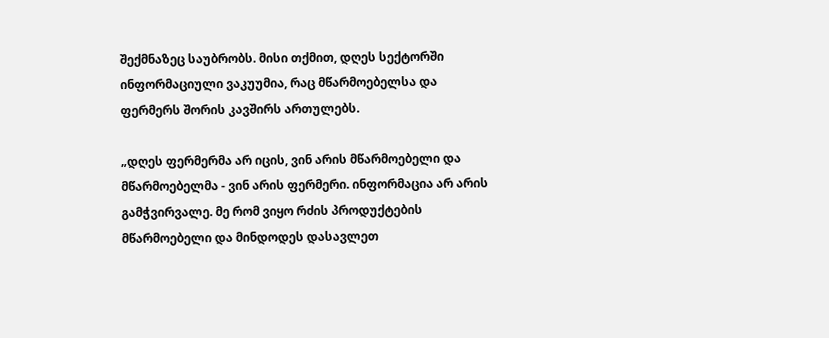შექმნაზეც საუბრობს. მისი თქმით, დღეს სექტორში ინფორმაციული ვაკუუმია, რაც მწარმოებელსა და ფერმერს შორის კავშირს ართულებს.

„დღეს ფერმერმა არ იცის, ვინ არის მწარმოებელი და მწარმოებელმა - ვინ არის ფერმერი. ინფორმაცია არ არის გამჭვირვალე. მე რომ ვიყო რძის პროდუქტების მწარმოებელი და მინდოდეს დასავლეთ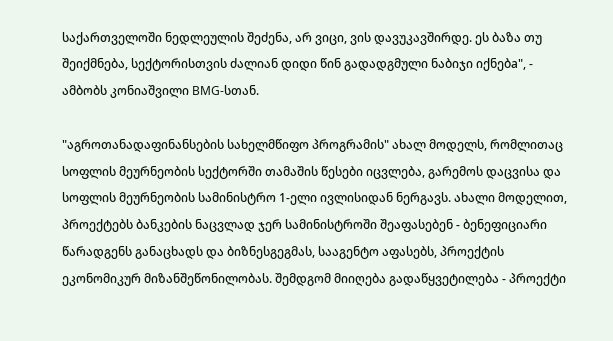საქართველოში ნედლეულის შეძენა, არ ვიცი, ვის დავუკავშირდე. ეს ბაზა თუ შეიქმნება, სექტორისთვის ძალიან დიდი წინ გადადგმული ნაბიჯი იქნებa", - ამბობს კონიაშვილი BMG-სთან.

"აგროთანადაფინანსების სახელმწიფო პროგრამის" ახალ მოდელს, რომლითაც სოფლის მეურნეობის სექტორში თამაშის წესები იცვლება, გარემოს დაცვისა და სოფლის მეურნეობის სამინისტრო 1-ელი ივლისიდან ნერგავს. ახალი მოდელით, პროექტებს ბანკების ნაცვლად ჯერ სამინისტროში შეაფასებენ - ბენეფიციარი წარადგენს განაცხადს და ბიზნესგეგმას, სააგენტო აფასებს, პროექტის ეკონომიკურ მიზანშეწონილობას. შემდგომ მიიღება გადაწყვეტილება - პროექტი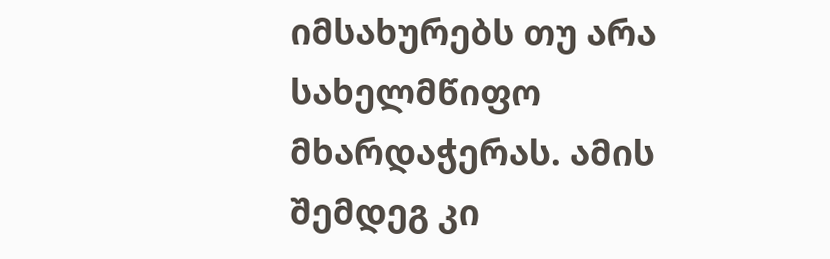იმსახურებს თუ არა სახელმწიფო მხარდაჭერას. ამის შემდეგ კი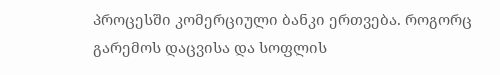პროცესში კომერციული ბანკი ერთვება. როგორც გარემოს დაცვისა და სოფლის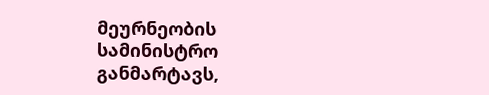მეურნეობის სამინისტრო განმარტავს,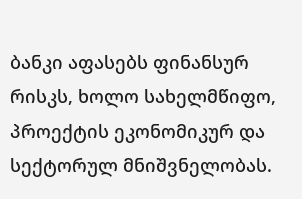ბანკი აფასებს ფინანსურ რისკს, ხოლო სახელმწიფო, პროექტის ეკონომიკურ და სექტორულ მნიშვნელობას.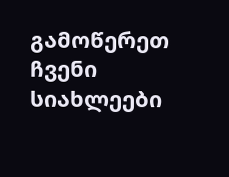გამოწერეთ ჩვენი სიახლეები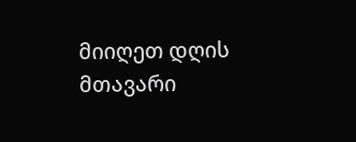მიიღეთ დღის მთავარი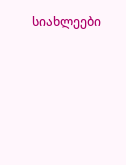სიახლეები